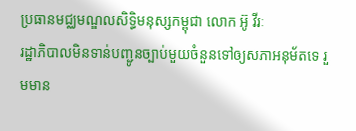ប្រធានមជ្ឈមណ្ឌលសិទ្ធិមនុស្សកម្ពុជា លោក អ៊ូ វីរៈ
រដ្ឋាភិបាលមិនទាន់បញ្ជូនច្បាប់មួយចំនួនទៅឲ្យសភាអនុម័តទេ រួមមាន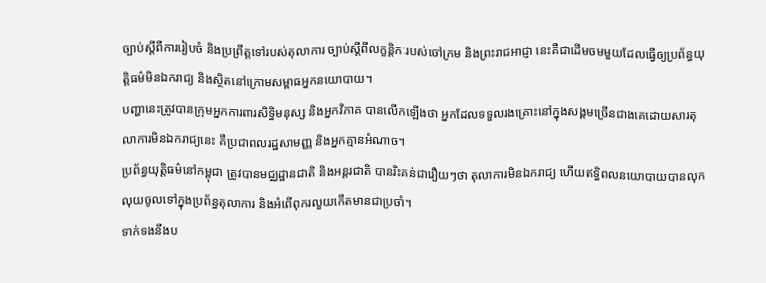ច្បាប់ស្ដីពីការរៀបចំ និងប្រព្រឹត្តទៅរបស់តុលាការ ច្បាប់ស្ដីពីលក្ខន្តិកៈរបស់ចៅក្រម និងព្រះរាជអាជ្ញា នេះគឺជាដើមចមមួយដែលធ្វើឲ្យប្រព័ន្ធយុត្តិធម៌មិនឯករាជ្យ និងស្ថិតនៅក្រោមសម្ពាធអ្នកនយោបាយ។
បញ្ហានេះត្រូវបានក្រុមអ្នកការពារសិទ្ធិមនុស្ស និងអ្នកវិភាគ បានលើកឡើងថា អ្នកដែលទទួលរងគ្រោះនៅក្នុងសង្គមច្រើនជាងគេដោយសារតុលាការមិនឯករាជ្យនេះ គឺប្រជាពលរដ្ឋសាមញ្ញ និងអ្នកគ្មានអំណាច។
ប្រព័ន្ធយុត្តិធម៌នៅកម្ពុជា ត្រូវបានមជ្ឈដ្ឋានជាតិ និងអន្តរជាតិ បានរិះគន់ជារឿយៗថា តុលាការមិនឯករាជ្យ ហើយឥទ្ធិពលនយោបាយបានលុកលុយចូលទៅក្នុងប្រព័ន្ធតុលាការ និងអំពើពុករលួយកើតមានជាប្រចាំ។
ទាក់ទងនឹងប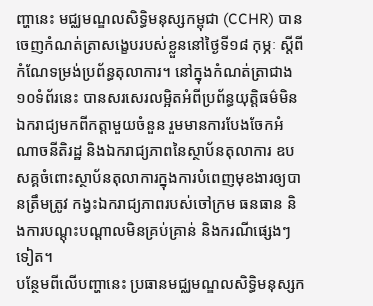ញ្ហានេះ មជ្ឈមណ្ឌលសិទ្ធិមនុស្សកម្ពុជា (CCHR) បានចេញកំណត់ត្រាសង្ខេបរបស់ខ្លួននៅថ្ងៃទី១៨ កុម្ភៈ ស្ដីពីកំណែទម្រង់ប្រព័ន្ធតុលាការ។ នៅក្នុងកំណត់ត្រាជាង ១០ទំព័រនេះ បានសរសេរលម្អិតអំពីប្រព័ន្ធយុត្តិធម៌មិនឯករាជ្យមកពីកត្តាមួយចំនួន រួមមានការបែងចែកអំណាចនីតិរដ្ឋ និងឯករាជ្យភាពនៃស្ថាប័នតុលាការ ឧបសគ្គចំពោះស្ថាប័នតុលាការក្នុងការបំពេញមុខងារឲ្យបានត្រឹមត្រូវ កង្វះឯករាជ្យភាពរបស់ចៅក្រម ធនធាន និងការបណ្ដុះបណ្ដាលមិនគ្រប់គ្រាន់ និងករណីផ្សេងៗទៀត។
បន្ថែមពីលើបញ្ហានេះ ប្រធានមជ្ឈមណ្ឌលសិទ្ធិមនុស្សក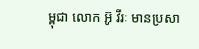ម្ពុជា លោក អ៊ូ វីរៈ មានប្រសា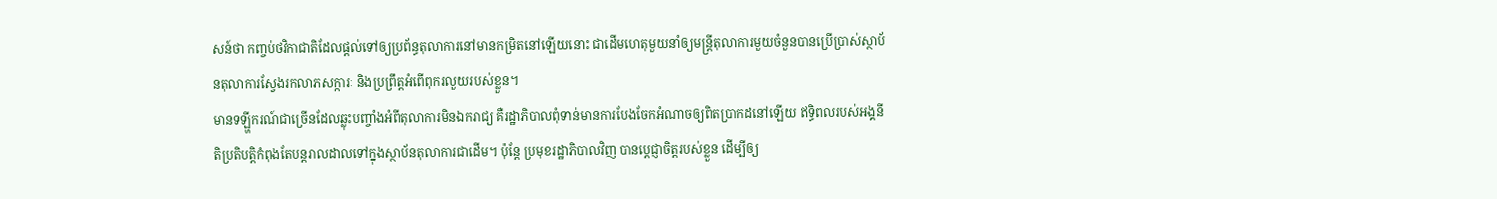សន៍ថា កញ្ចប់ថវិកាជាតិដែលផ្ដល់ទៅឲ្យប្រព័ន្ធតុលាការនៅមានកម្រិតនៅឡើយនោះ ជាដើមហេតុមួយនាំឲ្យមន្ត្រីតុលាការមួយចំនួនបានប្រើប្រាស់ស្ថាប័នតុលាការស្វែងរកលាភសក្ការៈ និងប្រព្រឹត្តអំពើពុករលួយរបស់ខ្លួន។
មានទឡ្ហីករណ៍ជាច្រើនដែលឆ្លុះបញ្ចាំងអំពីតុលាការមិនឯករាជ្យ គឺរដ្ឋាភិបាលពុំទាន់មានការបែងចែកអំណាចឲ្យពិតប្រាកដនៅឡើយ ឥទ្ធិពលរបស់អង្គនីតិប្រតិបត្តិកំពុងតែបន្តរាលដាលទៅក្នុងស្ថាប័នតុលាការជាដើម។ ប៉ុន្តែ ប្រមុខរដ្ឋាភិបាលវិញ បានប្ដេជ្ញាចិត្តរបស់ខ្លួន ដើម្បីឲ្យ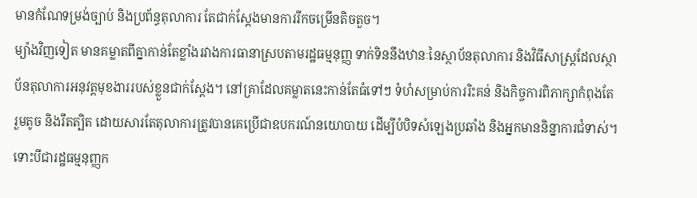មានកំណែទម្រង់ច្បាប់ និងប្រព័ន្ធតុលាការ តែជាក់ស្ដែងមានការរីកចម្រើនតិចតួច។
ម្យ៉ាងវិញទៀត មានគម្លាតពីគ្នាកាន់តែខ្លាំងរវាងការធានាស្របតាមរដ្ឋធម្មនុញ្ញ ទាក់ទិននឹងឋានៈនៃស្ថាប័នតុលាការ និងវិធីសាស្ត្រដែលស្ថាប័នតុលាការអនុវត្តមុខងាររបស់ខ្លួនជាក់ស្ដែង។ នៅគ្រាដែលគម្លាតនេះកាន់តែធំទៅៗ ទំហំសម្រាប់ការរិះគន់ និងកិច្ចការពិភាក្សាកំពុងតែរួមតូច និងរឹតត្បិត ដោយសារតែតុលាការត្រូវបានគេប្រើជាឧបករណ៍នយោបាយ ដើម្បីបំបិទសំឡេងប្រឆាំង និងអ្នកមាននិន្នាការជំទាស់។ ទោះបីជារដ្ឋធម្មនុញ្ញក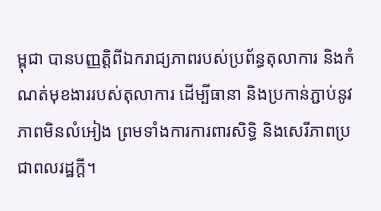ម្ពុជា បានបញ្ញត្តិពីឯករាជ្យភាពរបស់ប្រព័ន្ធតុលាការ និងកំណត់មុខងាររបស់តុលាការ ដើម្បីធានា និងប្រកាន់ភ្ជាប់នូវភាពមិនលំអៀង ព្រមទាំងការការពារសិទ្ធិ និងសេរីភាពប្រជាពលរដ្ឋក្ដី។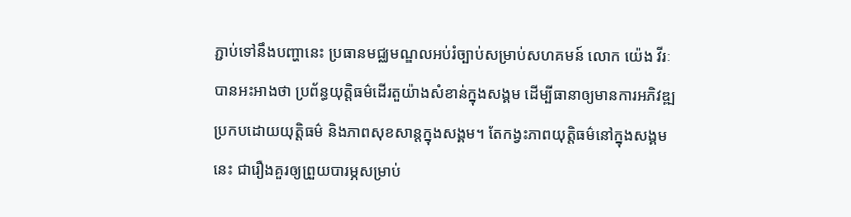ភ្ជាប់ទៅនឹងបញ្ហានេះ ប្រធានមជ្ឈមណ្ឌលអប់រំច្បាប់សម្រាប់សហគមន៍ លោក យ៉េង វីរៈ បានអះអាងថា ប្រព័ន្ធយុត្តិធម៌ដើរតួយ៉ាងសំខាន់ក្នុងសង្គម ដើម្បីធានាឲ្យមានការអភិវឌ្ឍប្រកបដោយយុត្តិធម៌ និងភាពសុខសាន្ដក្នុងសង្គម។ តែកង្វះភាពយុត្តិធម៌នៅក្នុងសង្គមនេះ ជារឿងគួរឲ្យព្រួយបារម្ភសម្រាប់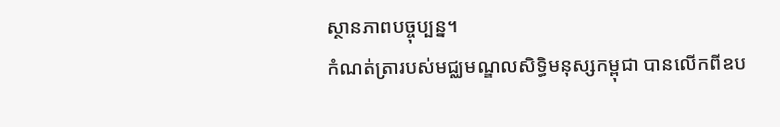ស្ថានភាពបច្ចុប្បន្ន។
កំណត់ត្រារបស់មជ្ឈមណ្ឌលសិទ្ធិមនុស្សកម្ពុជា បានលើកពីឧប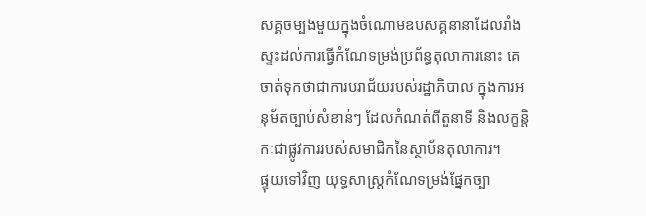សគ្គចម្បងមួយក្នុងចំណោមឧបសគ្គនានាដែលរាំងស្ទះដល់ការធ្វើកំណែទម្រង់ប្រព័ន្ធតុលាការនោះ គេចាត់ទុកថាជាការបរាជ័យរបស់រដ្ឋាភិបាល ក្នុងការអនុម័តច្បាប់សំខាន់ៗ ដែលកំណត់ពីតួនាទី និងលក្ខន្តិកៈជាផ្លូវការរបស់សមាជិកនៃស្ថាប័នតុលាការ។
ផ្ទុយទៅវិញ យុទ្ធសាស្ត្រកំណែទម្រង់ផ្នែកច្បា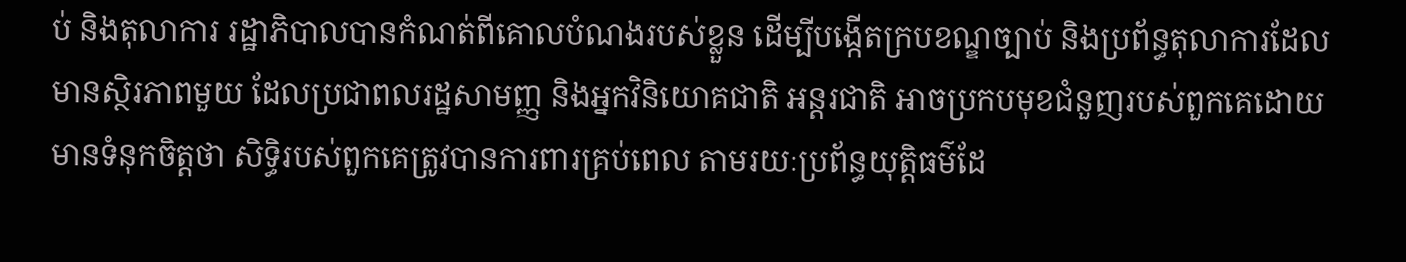ប់ និងតុលាការ រដ្ឋាភិបាលបានកំណត់ពីគោលបំណងរបស់ខ្លួន ដើម្បីបង្កើតក្របខណ្ឌច្បាប់ និងប្រព័ន្ធតុលាការដែលមានស្ថិរភាពមួយ ដែលប្រជាពលរដ្ឋសាមញ្ញ និងអ្នកវិនិយោគជាតិ អន្តរជាតិ អាចប្រកបមុខជំនួញរបស់ពួកគេដោយមានទំនុកចិត្តថា សិទ្ធិរបស់ពួកគេត្រូវបានការពារគ្រប់ពេល តាមរយៈប្រព័ន្ធយុត្តិធម៌ដែ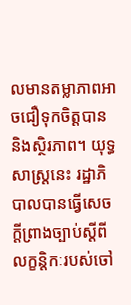លមានតម្លាភាពអាចជឿទុកចិត្តបាន និងស្ថិរភាព។ យុទ្ធសាស្ត្រនេះ រដ្ឋាភិបាលបានធ្វើសេចក្ដីព្រាងច្បាប់ស្ដីពីលក្ខន្តិកៈរបស់ចៅ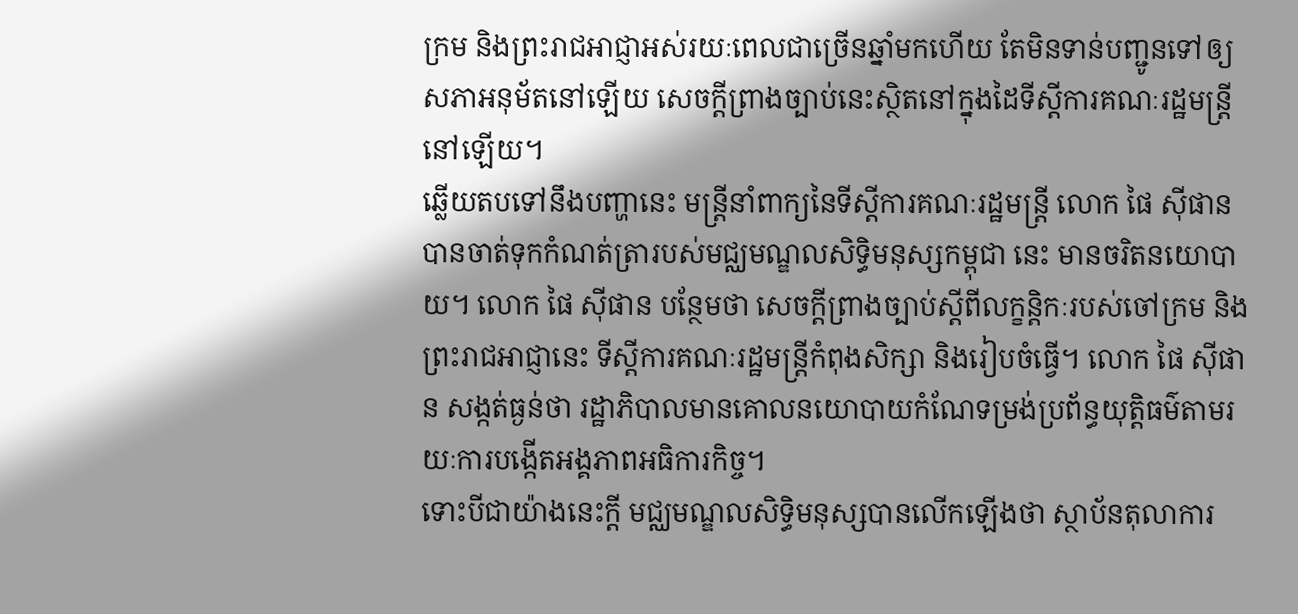ក្រម និងព្រះរាជអាជ្ញាអស់រយៈពេលជាច្រើនឆ្នាំមកហើយ តែមិនទាន់បញ្ជូនទៅឲ្យសភាអនុម័តនៅឡើយ សេចក្ដីព្រាងច្បាប់នេះស្ថិតនៅក្នុងដៃទីស្ដីការគណៈរដ្ឋមន្ត្រីនៅឡើយ។
ឆ្លើយតបទៅនឹងបញ្ហានេះ មន្ត្រីនាំពាក្យនៃទីស្ដីការគណៈរដ្ឋមន្ត្រី លោក ផៃ ស៊ីផាន បានចាត់ទុកកំណត់ត្រារបស់មជ្ឈមណ្ឌលសិទ្ធិមនុស្សកម្ពុជា នេះ មានចរិតនយោបាយ។ លោក ផៃ ស៊ីផាន បន្ថែមថា សេចក្ដីព្រាងច្បាប់ស្ដីពីលក្ខន្តិកៈរបស់ចៅក្រម និងព្រះរាជអាជ្ញានេះ ទីស្ដីការគណៈរដ្ឋមន្ត្រីកំពុងសិក្សា និងរៀបចំធ្វើ។ លោក ផៃ ស៊ីផាន សង្កត់ធ្ងន់ថា រដ្ឋាភិបាលមានគោលនយោបាយកំណែទម្រង់ប្រព័ន្ធយុត្តិធម៌តាមរយៈការបង្កើតអង្គភាពអធិការកិច្ច។
ទោះបីជាយ៉ាងនេះក្ដី មជ្ឈមណ្ឌលសិទ្ធិមនុស្សបានលើកឡើងថា ស្ថាប័នតុលាការ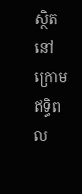ស្ថិតនៅក្រោមឥទ្ធិពល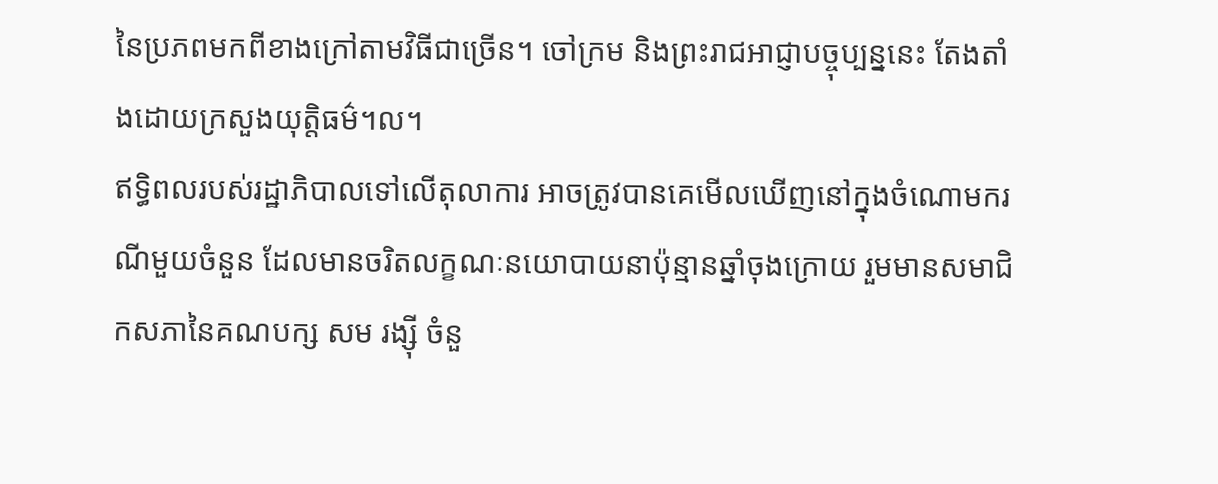នៃប្រភពមកពីខាងក្រៅតាមវិធីជាច្រើន។ ចៅក្រម និងព្រះរាជអាជ្ញាបច្ចុប្បន្ននេះ តែងតាំងដោយក្រសួងយុត្តិធម៌។ល។
ឥទ្ធិពលរបស់រដ្ឋាភិបាលទៅលើតុលាការ អាចត្រូវបានគេមើលឃើញនៅក្នុងចំណោមករណីមួយចំនួន ដែលមានចរិតលក្ខណៈនយោបាយនាប៉ុន្មានឆ្នាំចុងក្រោយ រួមមានសមាជិកសភានៃគណបក្ស សម រង្ស៊ី ចំនួ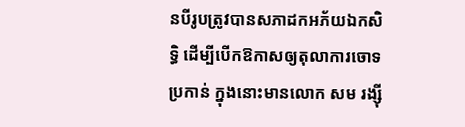នបីរូបត្រូវបានសភាដកអភ័យឯកសិទ្ធិ ដើម្បីបើកឱកាសឲ្យតុលាការចោទប្រកាន់ ក្នុងនោះមានលោក សម រង្ស៊ី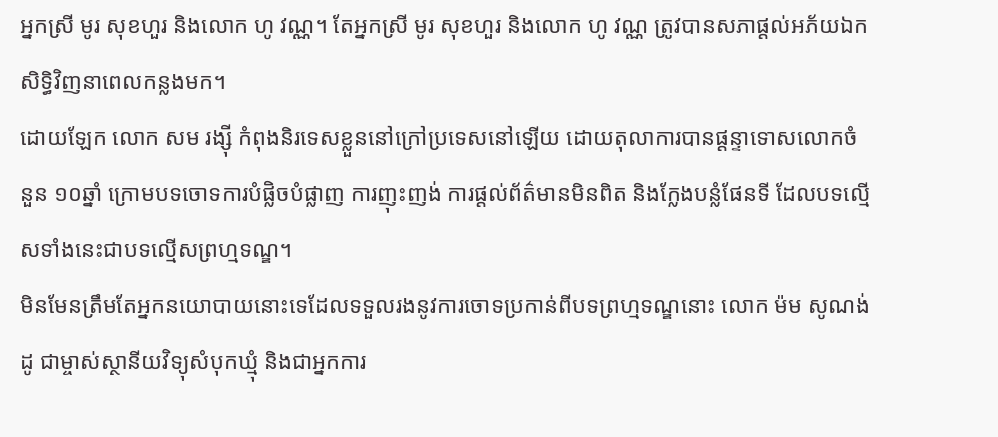អ្នកស្រី មូរ សុខហួរ និងលោក ហូ វណ្ណ។ តែអ្នកស្រី មូរ សុខហួរ និងលោក ហូ វណ្ណ ត្រូវបានសភាផ្ដល់អភ័យឯកសិទ្ធិវិញនាពេលកន្លងមក។
ដោយឡែក លោក សម រង្ស៊ី កំពុងនិរទេសខ្លួននៅក្រៅប្រទេសនៅឡើយ ដោយតុលាការបានផ្ដន្ទាទោសលោកចំនួន ១០ឆ្នាំ ក្រោមបទចោទការបំផ្លិចបំផ្លាញ ការញុះញង់ ការផ្ដល់ព័ត៌មានមិនពិត និងក្លែងបន្លំផែនទី ដែលបទល្មើសទាំងនេះជាបទល្មើសព្រហ្មទណ្ឌ។
មិនមែនត្រឹមតែអ្នកនយោបាយនោះទេដែលទទួលរងនូវការចោទប្រកាន់ពីបទព្រហ្មទណ្ឌនោះ លោក ម៉ម សូណង់ដូ ជាម្ចាស់ស្ថានីយវិទ្យុសំបុកឃ្មុំ និងជាអ្នកការ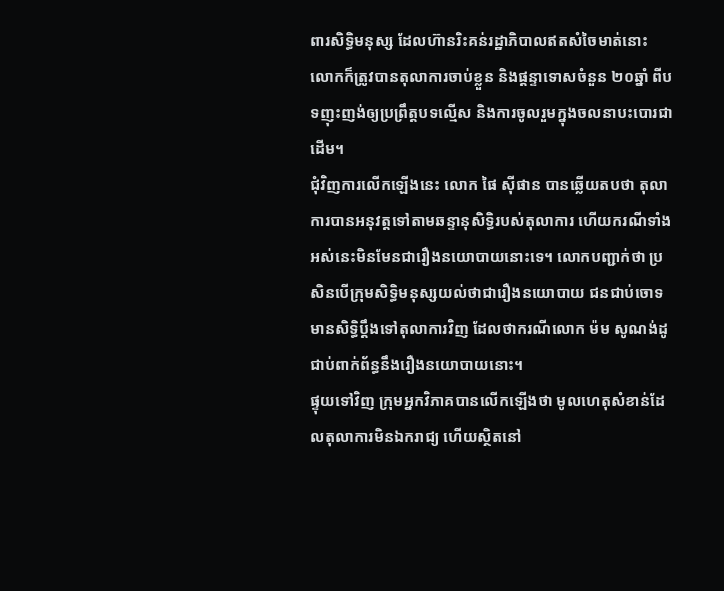ពារសិទ្ធិមនុស្ស ដែលហ៊ានរិះគន់រដ្ឋាភិបាលឥតសំចៃមាត់នោះ លោកក៏ត្រូវបានតុលាការចាប់ខ្លួន និងផ្ដន្ទាទោសចំនួន ២០ឆ្នាំ ពីបទញុះញង់ឲ្យប្រព្រឹត្តបទល្មើស និងការចូលរួមក្នុងចលនាបះបោរជាដើម។
ជុំវិញការលើកឡើងនេះ លោក ផៃ ស៊ីផាន បានឆ្លើយតបថា តុលាការបានអនុវត្តទៅតាមឆន្ទានុសិទ្ធិរបស់តុលាការ ហើយករណីទាំងអស់នេះមិនមែនជារឿងនយោបាយនោះទេ។ លោកបញ្ជាក់ថា ប្រសិនបើក្រុមសិទ្ធិមនុស្សយល់ថាជារឿងនយោបាយ ជនជាប់ចោទមានសិទ្ធិប្ដឹងទៅតុលាការវិញ ដែលថាករណីលោក ម៉ម សូណង់ដូ ជាប់ពាក់ព័ន្ធនឹងរឿងនយោបាយនោះ។
ផ្ទុយទៅវិញ ក្រុមអ្នកវិភាគបានលើកឡើងថា មូលហេតុសំខាន់ដែលតុលាការមិនឯករាជ្យ ហើយស្ថិតនៅ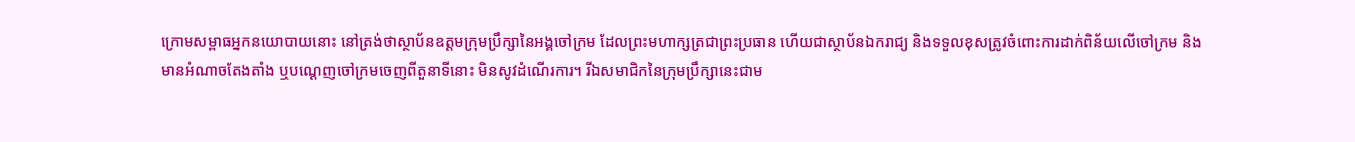ក្រោមសម្ពាធអ្នកនយោបាយនោះ នៅត្រង់ថាស្ថាប័នឧត្តមក្រុមប្រឹក្សានៃអង្គចៅក្រម ដែលព្រះមហាក្សត្រជាព្រះប្រធាន ហើយជាស្ថាប័នឯករាជ្យ និងទទួលខុសត្រូវចំពោះការដាក់ពិន័យលើចៅក្រម និងមានអំណាចតែងតាំង ឬបណ្ដេញចៅក្រមចេញពីតួនាទីនោះ មិនសូវដំណើរការ។ រីឯសមាជិកនៃក្រុមប្រឹក្សានេះជាម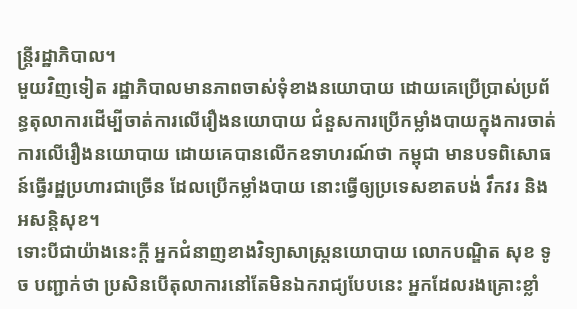ន្ត្រីរដ្ឋាភិបាល។
មួយវិញទៀត រដ្ឋាភិបាលមានភាពចាស់ទុំខាងនយោបាយ ដោយគេប្រើប្រាស់ប្រព័ន្ធតុលាការដើម្បីចាត់ការលើរឿងនយោបាយ ជំនួសការប្រើកម្លាំងបាយក្នុងការចាត់ការលើរឿងនយោបាយ ដោយគេបានលើកឧទាហរណ៍ថា កម្ពុជា មានបទពិសោធន៍ធ្វើរដ្ឋប្រហារជាច្រើន ដែលប្រើកម្លាំងបាយ នោះធ្វើឲ្យប្រទេសខាតបង់ វឹកវរ និងអសន្តិសុខ។
ទោះបីជាយ៉ាងនេះក្ដី អ្នកជំនាញខាងវិទ្យាសាស្ត្រនយោបាយ លោកបណ្ឌិត សុខ ទូច បញ្ជាក់ថា ប្រសិនបើតុលាការនៅតែមិនឯករាជ្យបែបនេះ អ្នកដែលរងគ្រោះខ្លាំ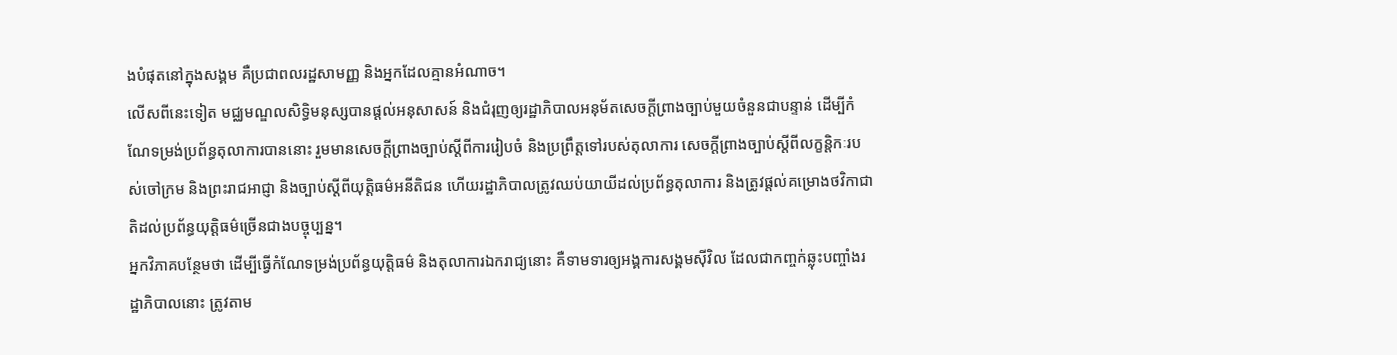ងបំផុតនៅក្នុងសង្គម គឺប្រជាពលរដ្ឋសាមញ្ញ និងអ្នកដែលគ្មានអំណាច។
លើសពីនេះទៀត មជ្ឈមណ្ឌលសិទ្ធិមនុស្សបានផ្ដល់អនុសាសន៍ និងជំរុញឲ្យរដ្ឋាភិបាលអនុម័តសេចក្ដីព្រាងច្បាប់មួយចំនួនជាបន្ទាន់ ដើម្បីកំណែទម្រង់ប្រព័ន្ធតុលាការបាននោះ រួមមានសេចក្ដីព្រាងច្បាប់ស្ដីពីការរៀបចំ និងប្រព្រឹត្តទៅរបស់តុលាការ សេចក្ដីព្រាងច្បាប់ស្ដីពីលក្ខន្តិកៈរបស់ចៅក្រម និងព្រះរាជអាជ្ញា និងច្បាប់ស្ដីពីយុត្តិធម៌អនីតិជន ហើយរដ្ឋាភិបាលត្រូវឈប់យាយីដល់ប្រព័ន្ធតុលាការ និងត្រូវផ្ដល់គម្រោងថវិកាជាតិដល់ប្រព័ន្ធយុត្តិធម៌ច្រើនជាងបច្ចុប្បន្ន។
អ្នកវិភាគបន្ថែមថា ដើម្បីធ្វើកំណែទម្រង់ប្រព័ន្ធយុត្តិធម៌ និងតុលាការឯករាជ្យនោះ គឺទាមទារឲ្យអង្គការសង្គមស៊ីវិល ដែលជាកញ្ចក់ឆ្លុះបញ្ចាំងរដ្ឋាភិបាលនោះ ត្រូវតាម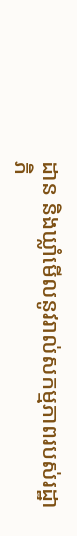ដាន និងឃ្លាំមើលនូវរាល់សកម្មភាពរបស់រដ្ឋាភិ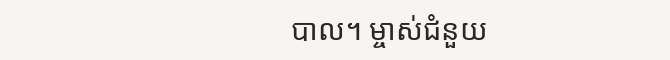បាល។ ម្ចាស់ជំនួយ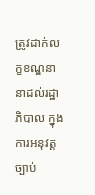ត្រូវដាក់លក្ខខណ្ឌនានាដល់រដ្ឋាភិបាល ក្នុងការអនុវត្តច្បាប់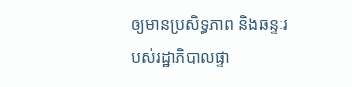ឲ្យមានប្រសិទ្ធភាព និងឆន្ទៈរបស់រដ្ឋាភិបាលផ្ទា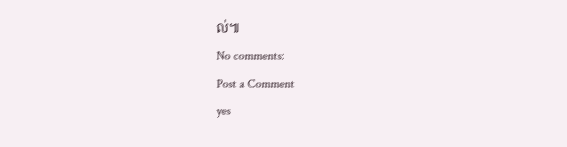ល់៕
No comments:
Post a Comment
yes